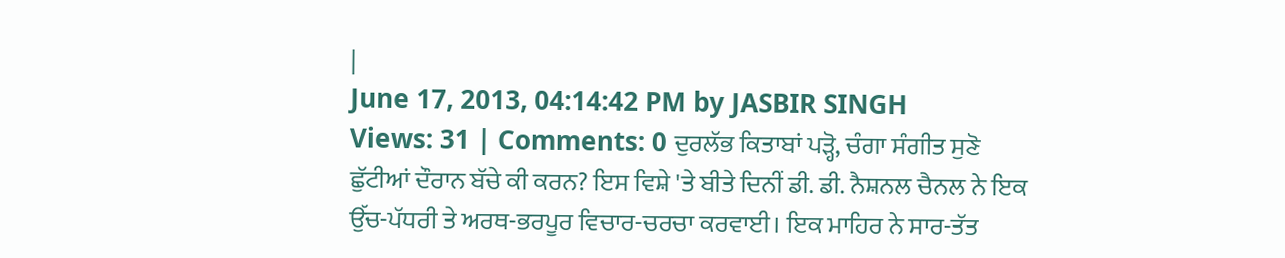|
June 17, 2013, 04:14:42 PM by JASBIR SINGH
Views: 31 | Comments: 0 ਦੁਰਲੱਭ ਕਿਤਾਬਾਂ ਪੜ੍ਹੋ, ਚੰਗਾ ਸੰਗੀਤ ਸੁਣੋ ਛੁੱਟੀਆਂ ਦੌਰਾਨ ਬੱਚੇ ਕੀ ਕਰਨ? ਇਸ ਵਿਸ਼ੇ 'ਤੇ ਬੀਤੇ ਦਿਨੀਂ ਡੀ. ਡੀ. ਨੈਸ਼ਨਲ ਚੈਨਲ ਨੇ ਇਕ ਉੱਚ-ਪੱਧਰੀ ਤੇ ਅਰਥ-ਭਰਪੂਰ ਵਿਚਾਰ-ਚਰਚਾ ਕਰਵਾਈ। ਇਕ ਮਾਹਿਰ ਨੇ ਸਾਰ-ਤੱਤ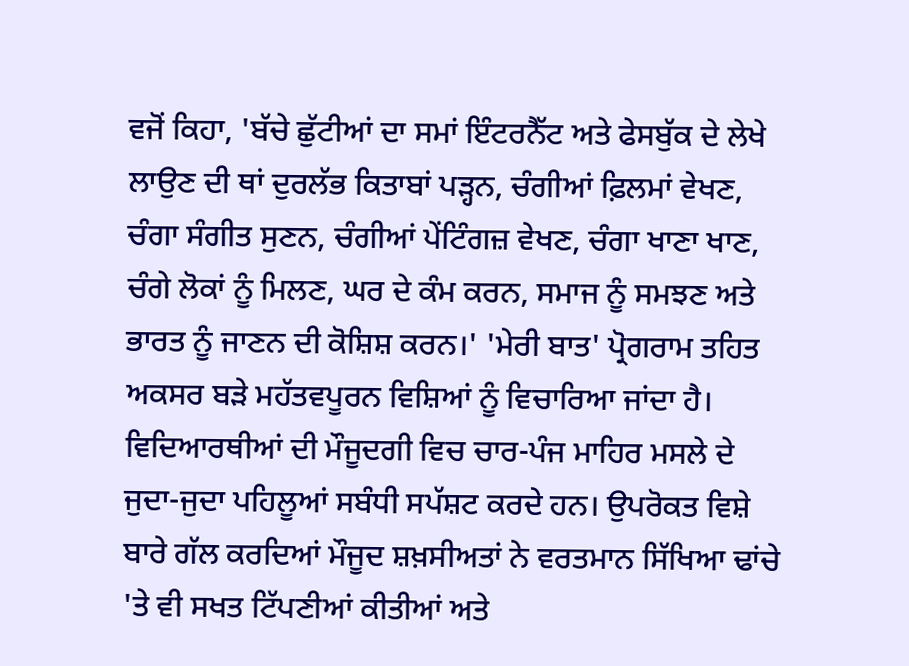ਵਜੋਂ ਕਿਹਾ, 'ਬੱਚੇ ਛੁੱਟੀਆਂ ਦਾ ਸਮਾਂ ਇੰਟਰਨੈੱਟ ਅਤੇ ਫੇਸਬੁੱਕ ਦੇ ਲੇਖੇ ਲਾਉਣ ਦੀ ਥਾਂ ਦੁਰਲੱਭ ਕਿਤਾਬਾਂ ਪੜ੍ਹਨ, ਚੰਗੀਆਂ ਫ਼ਿਲਮਾਂ ਵੇਖਣ, ਚੰਗਾ ਸੰਗੀਤ ਸੁਣਨ, ਚੰਗੀਆਂ ਪੇਂਟਿੰਗਜ਼ ਵੇਖਣ, ਚੰਗਾ ਖਾਣਾ ਖਾਣ, ਚੰਗੇ ਲੋਕਾਂ ਨੂੰ ਮਿਲਣ, ਘਰ ਦੇ ਕੰਮ ਕਰਨ, ਸਮਾਜ ਨੂੰ ਸਮਝਣ ਅਤੇ ਭਾਰਤ ਨੂੰ ਜਾਣਨ ਦੀ ਕੋਸ਼ਿਸ਼ ਕਰਨ।' 'ਮੇਰੀ ਬਾਤ' ਪ੍ਰੋਗਰਾਮ ਤਹਿਤ ਅਕਸਰ ਬੜੇ ਮਹੱਤਵਪੂਰਨ ਵਿਸ਼ਿਆਂ ਨੂੰ ਵਿਚਾਰਿਆ ਜਾਂਦਾ ਹੈ। ਵਿਦਿਆਰਥੀਆਂ ਦੀ ਮੌਜੂਦਗੀ ਵਿਚ ਚਾਰ-ਪੰਜ ਮਾਹਿਰ ਮਸਲੇ ਦੇ ਜੁਦਾ-ਜੁਦਾ ਪਹਿਲੂਆਂ ਸਬੰਧੀ ਸਪੱਸ਼ਟ ਕਰਦੇ ਹਨ। ਉਪਰੋਕਤ ਵਿਸ਼ੇ ਬਾਰੇ ਗੱਲ ਕਰਦਿਆਂ ਮੌਜੂਦ ਸ਼ਖ਼ਸੀਅਤਾਂ ਨੇ ਵਰਤਮਾਨ ਸਿੱਖਿਆ ਢਾਂਚੇ 'ਤੇ ਵੀ ਸਖਤ ਟਿੱਪਣੀਆਂ ਕੀਤੀਆਂ ਅਤੇ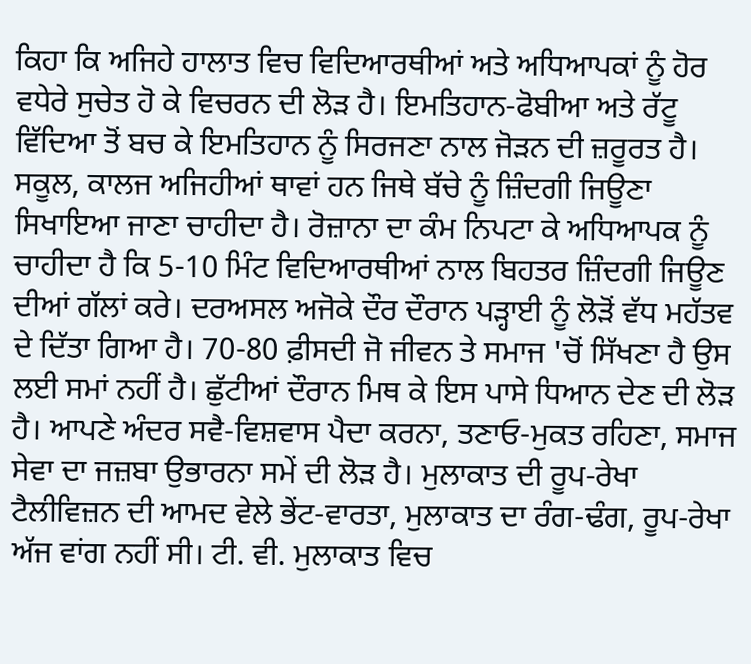ਕਿਹਾ ਕਿ ਅਜਿਹੇ ਹਾਲਾਤ ਵਿਚ ਵਿਦਿਆਰਥੀਆਂ ਅਤੇ ਅਧਿਆਪਕਾਂ ਨੂੰ ਹੋਰ ਵਧੇਰੇ ਸੁਚੇਤ ਹੋ ਕੇ ਵਿਚਰਨ ਦੀ ਲੋੜ ਹੈ। ਇਮਤਿਹਾਨ-ਫੋਬੀਆ ਅਤੇ ਰੱਟੂ ਵਿੱਦਿਆ ਤੋਂ ਬਚ ਕੇ ਇਮਤਿਹਾਨ ਨੂੰ ਸਿਰਜਣਾ ਨਾਲ ਜੋੜਨ ਦੀ ਜ਼ਰੂਰਤ ਹੈ। ਸਕੂਲ, ਕਾਲਜ ਅਜਿਹੀਆਂ ਥਾਵਾਂ ਹਨ ਜਿਥੇ ਬੱਚੇ ਨੂੰ ਜ਼ਿੰਦਗੀ ਜਿਊਣਾ ਸਿਖਾਇਆ ਜਾਣਾ ਚਾਹੀਦਾ ਹੈ। ਰੋਜ਼ਾਨਾ ਦਾ ਕੰਮ ਨਿਪਟਾ ਕੇ ਅਧਿਆਪਕ ਨੂੰ ਚਾਹੀਦਾ ਹੈ ਕਿ 5-10 ਮਿੰਟ ਵਿਦਿਆਰਥੀਆਂ ਨਾਲ ਬਿਹਤਰ ਜ਼ਿੰਦਗੀ ਜਿਊਣ ਦੀਆਂ ਗੱਲਾਂ ਕਰੇ। ਦਰਅਸਲ ਅਜੋਕੇ ਦੌਰ ਦੌਰਾਨ ਪੜ੍ਹਾਈ ਨੂੰ ਲੋੜੋਂ ਵੱਧ ਮਹੱਤਵ ਦੇ ਦਿੱਤਾ ਗਿਆ ਹੈ। 70-80 ਫ਼ੀਸਦੀ ਜੋ ਜੀਵਨ ਤੇ ਸਮਾਜ 'ਚੋਂ ਸਿੱਖਣਾ ਹੈ ਉਸ ਲਈ ਸਮਾਂ ਨਹੀਂ ਹੈ। ਛੁੱਟੀਆਂ ਦੌਰਾਨ ਮਿਥ ਕੇ ਇਸ ਪਾਸੇ ਧਿਆਨ ਦੇਣ ਦੀ ਲੋੜ ਹੈ। ਆਪਣੇ ਅੰਦਰ ਸਵੈ-ਵਿਸ਼ਵਾਸ ਪੈਦਾ ਕਰਨਾ, ਤਣਾਓ-ਮੁਕਤ ਰਹਿਣਾ, ਸਮਾਜ ਸੇਵਾ ਦਾ ਜਜ਼ਬਾ ਉਭਾਰਨਾ ਸਮੇਂ ਦੀ ਲੋੜ ਹੈ। ਮੁਲਾਕਾਤ ਦੀ ਰੂਪ-ਰੇਖਾ ਟੈਲੀਵਿਜ਼ਨ ਦੀ ਆਮਦ ਵੇਲੇ ਭੇਂਟ-ਵਾਰਤਾ, ਮੁਲਾਕਾਤ ਦਾ ਰੰਗ-ਢੰਗ, ਰੂਪ-ਰੇਖਾ ਅੱਜ ਵਾਂਗ ਨਹੀਂ ਸੀ। ਟੀ. ਵੀ. ਮੁਲਾਕਾਤ ਵਿਚ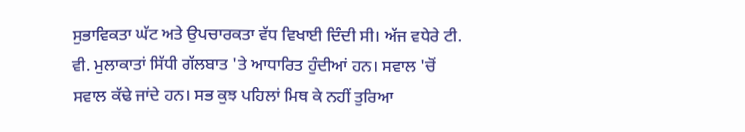ਸੁਭਾਵਿਕਤਾ ਘੱਟ ਅਤੇ ਉਪਚਾਰਕਤਾ ਵੱਧ ਵਿਖਾਈ ਦਿੰਦੀ ਸੀ। ਅੱਜ ਵਧੇਰੇ ਟੀ. ਵੀ. ਮੁਲਾਕਾਤਾਂ ਸਿੱਧੀ ਗੱਲਬਾਤ 'ਤੇ ਆਧਾਰਿਤ ਹੁੰਦੀਆਂ ਹਨ। ਸਵਾਲ 'ਚੋਂ ਸਵਾਲ ਕੱਢੇ ਜਾਂਦੇ ਹਨ। ਸਭ ਕੁਝ ਪਹਿਲਾਂ ਮਿਥ ਕੇ ਨਹੀਂ ਤੁਰਿਆ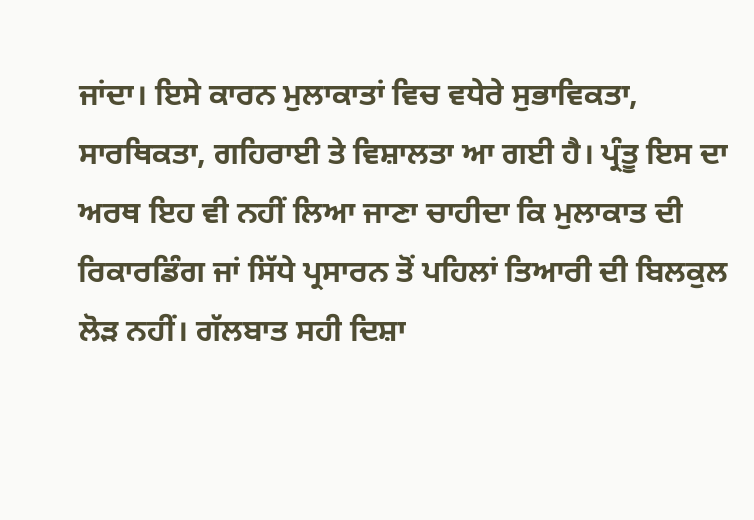ਜਾਂਦਾ। ਇਸੇ ਕਾਰਨ ਮੁਲਾਕਾਤਾਂ ਵਿਚ ਵਧੇਰੇ ਸੁਭਾਵਿਕਤਾ, ਸਾਰਥਿਕਤਾ, ਗਹਿਰਾਈ ਤੇ ਵਿਸ਼ਾਲਤਾ ਆ ਗਈ ਹੈ। ਪ੍ਰੰਤੂ ਇਸ ਦਾ ਅਰਥ ਇਹ ਵੀ ਨਹੀਂ ਲਿਆ ਜਾਣਾ ਚਾਹੀਦਾ ਕਿ ਮੁਲਾਕਾਤ ਦੀ ਰਿਕਾਰਡਿੰਗ ਜਾਂ ਸਿੱਧੇ ਪ੍ਰਸਾਰਨ ਤੋਂ ਪਹਿਲਾਂ ਤਿਆਰੀ ਦੀ ਬਿਲਕੁਲ ਲੋੜ ਨਹੀਂ। ਗੱਲਬਾਤ ਸਹੀ ਦਿਸ਼ਾ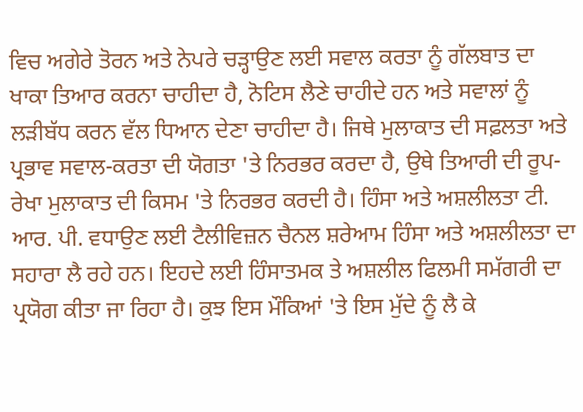ਵਿਚ ਅਗੇਰੇ ਤੋਰਨ ਅਤੇ ਨੇਪਰੇ ਚੜ੍ਹਾਉਣ ਲਈ ਸਵਾਲ ਕਰਤਾ ਨੂੰ ਗੱਲਬਾਤ ਦਾ ਖਾਕਾ ਤਿਆਰ ਕਰਨਾ ਚਾਹੀਦਾ ਹੈ, ਨੋਟਿਸ ਲੈਣੇ ਚਾਹੀਦੇ ਹਨ ਅਤੇ ਸਵਾਲਾਂ ਨੂੰ ਲੜੀਬੱਧ ਕਰਨ ਵੱਲ ਧਿਆਨ ਦੇਣਾ ਚਾਹੀਦਾ ਹੈ। ਜਿਥੇ ਮੁਲਾਕਾਤ ਦੀ ਸਫ਼ਲਤਾ ਅਤੇ ਪ੍ਰਭਾਵ ਸਵਾਲ-ਕਰਤਾ ਦੀ ਯੋਗਤਾ 'ਤੇ ਨਿਰਭਰ ਕਰਦਾ ਹੈ, ਉਥੇ ਤਿਆਰੀ ਦੀ ਰੂਪ-ਰੇਖਾ ਮੁਲਾਕਾਤ ਦੀ ਕਿਸਮ 'ਤੇ ਨਿਰਭਰ ਕਰਦੀ ਹੈ। ਹਿੰਸਾ ਅਤੇ ਅਸ਼ਲੀਲਤਾ ਟੀ. ਆਰ. ਪੀ. ਵਧਾਉਣ ਲਈ ਟੈਲੀਵਿਜ਼ਨ ਚੈਨਲ ਸ਼ਰੇਆਮ ਹਿੰਸਾ ਅਤੇ ਅਸ਼ਲੀਲਤਾ ਦਾ ਸਹਾਰਾ ਲੈ ਰਹੇ ਹਨ। ਇਹਦੇ ਲਈ ਹਿੰਸਾਤਮਕ ਤੇ ਅਸ਼ਲੀਲ ਫਿਲਮੀ ਸਮੱਗਰੀ ਦਾ ਪ੍ਰਯੋਗ ਕੀਤਾ ਜਾ ਰਿਹਾ ਹੈ। ਕੁਝ ਇਸ ਮੌਕਿਆਂ 'ਤੇ ਇਸ ਮੁੱਦੇ ਨੂੰ ਲੈ ਕੇ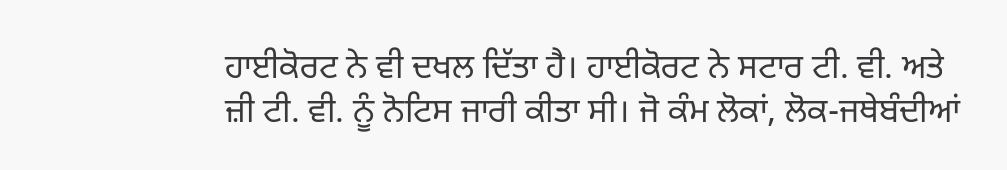ਹਾਈਕੋਰਟ ਨੇ ਵੀ ਦਖਲ ਦਿੱਤਾ ਹੈ। ਹਾਈਕੋਰਟ ਨੇ ਸਟਾਰ ਟੀ. ਵੀ. ਅਤੇ ਜ਼ੀ ਟੀ. ਵੀ. ਨੂੰ ਨੋਟਿਸ ਜਾਰੀ ਕੀਤਾ ਸੀ। ਜੋ ਕੰਮ ਲੋਕਾਂ, ਲੋਕ-ਜਥੇਬੰਦੀਆਂ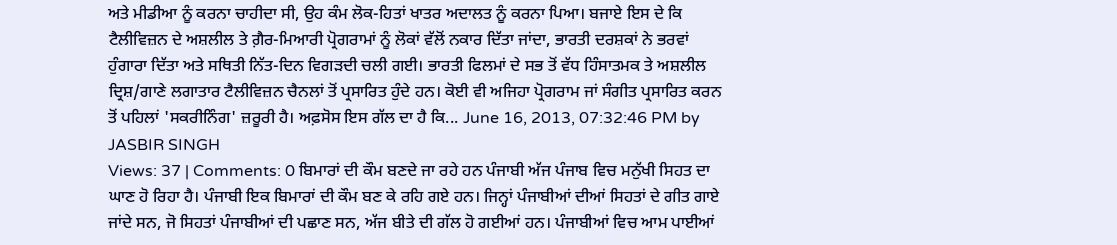ਅਤੇ ਮੀਡੀਆ ਨੂੰ ਕਰਨਾ ਚਾਹੀਦਾ ਸੀ, ਉਹ ਕੰਮ ਲੋਕ-ਹਿਤਾਂ ਖਾਤਰ ਅਦਾਲਤ ਨੂੰ ਕਰਨਾ ਪਿਆ। ਬਜਾਏ ਇਸ ਦੇ ਕਿ ਟੈਲੀਵਿਜ਼ਨ ਦੇ ਅਸ਼ਲੀਲ ਤੇ ਗ਼ੈਰ-ਮਿਆਰੀ ਪ੍ਰੋਗਰਾਮਾਂ ਨੂੰ ਲੋਕਾਂ ਵੱਲੋਂ ਨਕਾਰ ਦਿੱਤਾ ਜਾਂਦਾ, ਭਾਰਤੀ ਦਰਸ਼ਕਾਂ ਨੇ ਭਰਵਾਂ ਹੁੰਗਾਰਾ ਦਿੱਤਾ ਅਤੇ ਸਥਿਤੀ ਨਿੱਤ-ਦਿਨ ਵਿਗੜਦੀ ਚਲੀ ਗਈ। ਭਾਰਤੀ ਫਿਲਮਾਂ ਦੇ ਸਭ ਤੋਂ ਵੱਧ ਹਿੰਸਾਤਮਕ ਤੇ ਅਸ਼ਲੀਲ ਦ੍ਰਿਸ਼/ਗਾਣੇ ਲਗਾਤਾਰ ਟੈਲੀਵਿਜ਼ਨ ਚੈਨਲਾਂ ਤੋਂ ਪ੍ਰਸਾਰਿਤ ਹੁੰਦੇ ਹਨ। ਕੋਈ ਵੀ ਅਜਿਹਾ ਪ੍ਰੋਗਰਾਮ ਜਾਂ ਸੰਗੀਤ ਪ੍ਰਸਾਰਿਤ ਕਰਨ ਤੋਂ ਪਹਿਲਾਂ 'ਸਕਰੀਨਿੰਗ' ਜ਼ਰੂਰੀ ਹੈ। ਅਫ਼ਸੋਸ ਇਸ ਗੱਲ ਦਾ ਹੈ ਕਿ... June 16, 2013, 07:32:46 PM by JASBIR SINGH
Views: 37 | Comments: 0 ਬਿਮਾਰਾਂ ਦੀ ਕੌਮ ਬਣਦੇ ਜਾ ਰਹੇ ਹਨ ਪੰਜਾਬੀ ਅੱਜ ਪੰਜਾਬ ਵਿਚ ਮਨੁੱਖੀ ਸਿਹਤ ਦਾ ਘਾਣ ਹੋ ਰਿਹਾ ਹੈ। ਪੰਜਾਬੀ ਇਕ ਬਿਮਾਰਾਂ ਦੀ ਕੌਮ ਬਣ ਕੇ ਰਹਿ ਗਏ ਹਨ। ਜਿਨ੍ਹਾਂ ਪੰਜਾਬੀਆਂ ਦੀਆਂ ਸਿਹਤਾਂ ਦੇ ਗੀਤ ਗਾਏ ਜਾਂਦੇ ਸਨ, ਜੋ ਸਿਹਤਾਂ ਪੰਜਾਬੀਆਂ ਦੀ ਪਛਾਣ ਸਨ, ਅੱਜ ਬੀਤੇ ਦੀ ਗੱਲ ਹੋ ਗਈਆਂ ਹਨ। ਪੰਜਾਬੀਆਂ ਵਿਚ ਆਮ ਪਾਈਆਂ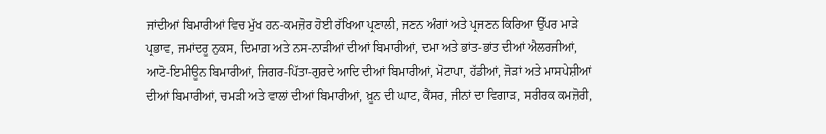ਜਾਂਦੀਆਂ ਬਿਮਾਰੀਆਂ ਵਿਚ ਮੁੱਖ ਹਨ-ਕਮਜ਼ੋਰ ਹੋਈ ਰੱਖਿਆ ਪ੍ਰਣਾਲੀ, ਜਣਨ ਅੰਗਾਂ ਅਤੇ ਪ੍ਰਜਣਨ ਕਿਰਿਆ ਉੱਪਰ ਮਾੜੇ ਪ੍ਰਭਾਵ, ਜਮਾਂਦਰੂ ਨੁਕਸ, ਦਿਮਾਗ਼ ਅਤੇ ਨਸ-ਨਾੜੀਆਂ ਦੀਆਂ ਬਿਮਾਰੀਆਂ, ਦਮਾ ਅਤੇ ਭਾਂਤ-ਭਾਂਤ ਦੀਆਂ ਐਲਰਜੀਆਂ, ਆਟੋ-ਇਮੀਊਨ ਬਿਮਾਰੀਆਂ, ਜਿਗਰ-ਪਿੱਤਾ-ਗੁਰਦੇ ਆਦਿ ਦੀਆਂ ਬਿਮਾਰੀਆਂ, ਮੋਟਾਪਾ, ਹੱਡੀਆਂ, ਜੋੜਾਂ ਅਤੇ ਮਾਸਪੇਸ਼ੀਆਂ ਦੀਆਂ ਬਿਮਾਰੀਆਂ, ਚਮੜੀ ਅਤੇ ਵਾਲਾਂ ਦੀਆਂ ਬਿਮਾਰੀਆਂ, ਖ਼ੂਨ ਦੀ ਘਾਟ, ਕੈਂਸਰ, ਜੀਨਾਂ ਦਾ ਵਿਗਾੜ, ਸਰੀਰਕ ਕਮਜ਼ੋਰੀ,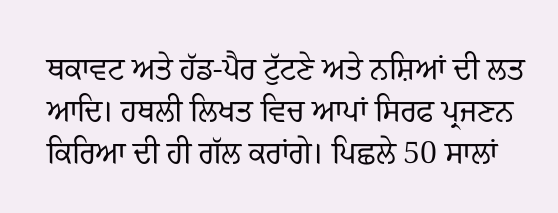ਥਕਾਵਟ ਅਤੇ ਹੱਡ-ਪੈਰ ਟੁੱਟਣੇ ਅਤੇ ਨਸ਼ਿਆਂ ਦੀ ਲਤ ਆਦਿ। ਹਥਲੀ ਲਿਖਤ ਵਿਚ ਆਪਾਂ ਸਿਰਫ ਪ੍ਰਜਣਨ ਕਿਰਿਆ ਦੀ ਹੀ ਗੱਲ ਕਰਾਂਗੇ। ਪਿਛਲੇ 50 ਸਾਲਾਂ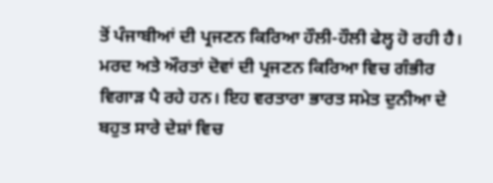ਤੋਂ ਪੰਜਾਬੀਆਂ ਦੀ ਪ੍ਰਜਣਨ ਕਿਰਿਆ ਹੌਲੀ-ਹੌਲੀ ਫੇਲ੍ਹ ਹੋ ਰਹੀ ਹੈ। ਮਰਦ ਅਤੇ ਔਰਤਾਂ ਦੋਵਾਂ ਦੀ ਪ੍ਰਜਣਨ ਕਿਰਿਆ ਵਿਚ ਗੰਭੀਰ ਵਿਗਾੜ ਪੈ ਰਹੇ ਹਨ। ਇਹ ਵਰਤਾਰਾ ਭਾਰਤ ਸਮੇਤ ਦੁਨੀਆ ਦੇ ਬਹੁਤ ਸਾਰੇ ਦੇਸ਼ਾਂ ਵਿਚ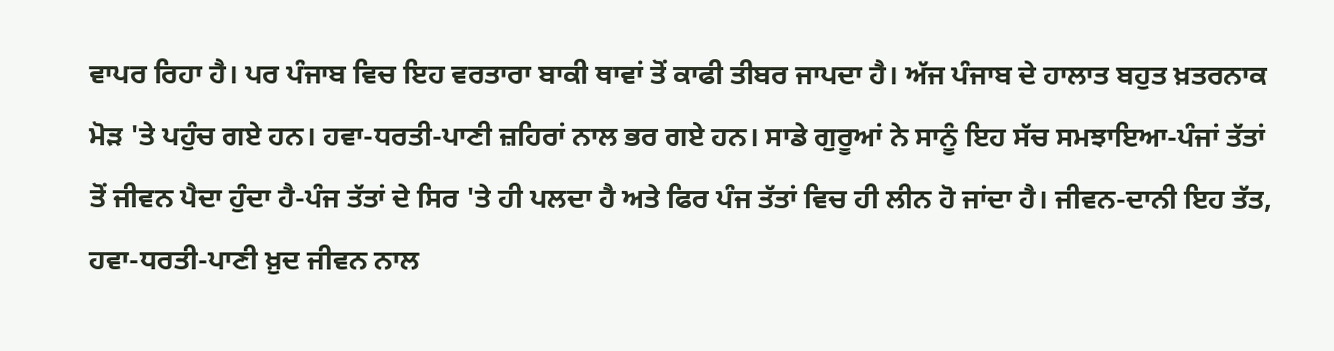ਵਾਪਰ ਰਿਹਾ ਹੈ। ਪਰ ਪੰਜਾਬ ਵਿਚ ਇਹ ਵਰਤਾਰਾ ਬਾਕੀ ਥਾਵਾਂ ਤੋਂ ਕਾਫੀ ਤੀਬਰ ਜਾਪਦਾ ਹੈ। ਅੱਜ ਪੰਜਾਬ ਦੇ ਹਾਲਾਤ ਬਹੁਤ ਖ਼ਤਰਨਾਕ ਮੋੜ 'ਤੇ ਪਹੁੰਚ ਗਏ ਹਨ। ਹਵਾ-ਧਰਤੀ-ਪਾਣੀ ਜ਼ਹਿਰਾਂ ਨਾਲ ਭਰ ਗਏ ਹਨ। ਸਾਡੇ ਗੁਰੂਆਂ ਨੇ ਸਾਨੂੰ ਇਹ ਸੱਚ ਸਮਝਾਇਆ-ਪੰਜਾਂ ਤੱਤਾਂ ਤੋਂ ਜੀਵਨ ਪੈਦਾ ਹੁੰਦਾ ਹੈ-ਪੰਜ ਤੱਤਾਂ ਦੇ ਸਿਰ 'ਤੇ ਹੀ ਪਲਦਾ ਹੈ ਅਤੇ ਫਿਰ ਪੰਜ ਤੱਤਾਂ ਵਿਚ ਹੀ ਲੀਨ ਹੋ ਜਾਂਦਾ ਹੈ। ਜੀਵਨ-ਦਾਨੀ ਇਹ ਤੱਤ, ਹਵਾ-ਧਰਤੀ-ਪਾਣੀ ਖ਼ੁਦ ਜੀਵਨ ਨਾਲ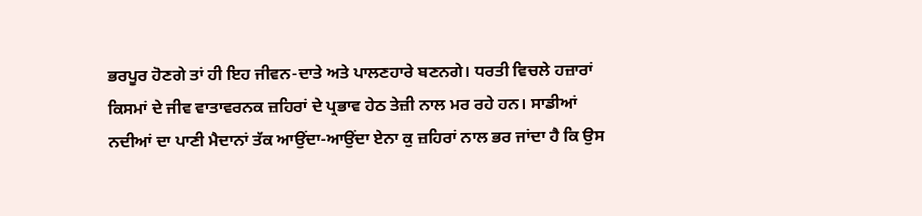ਭਰਪੂਰ ਹੋਣਗੇ ਤਾਂ ਹੀ ਇਹ ਜੀਵਨ-ਦਾਤੇ ਅਤੇ ਪਾਲਣਹਾਰੇ ਬਣਨਗੇ। ਧਰਤੀ ਵਿਚਲੇ ਹਜ਼ਾਰਾਂ ਕਿਸਮਾਂ ਦੇ ਜੀਵ ਵਾਤਾਵਰਨਕ ਜ਼ਹਿਰਾਂ ਦੇ ਪ੍ਰਭਾਵ ਹੇਠ ਤੇਜ਼ੀ ਨਾਲ ਮਰ ਰਹੇ ਹਨ। ਸਾਡੀਆਂ ਨਦੀਆਂ ਦਾ ਪਾਣੀ ਮੈਦਾਨਾਂ ਤੱਕ ਆਉਂਦਾ-ਆਉਂਦਾ ਏਨਾ ਕੁ ਜ਼ਹਿਰਾਂ ਨਾਲ ਭਰ ਜਾਂਦਾ ਹੈ ਕਿ ਉਸ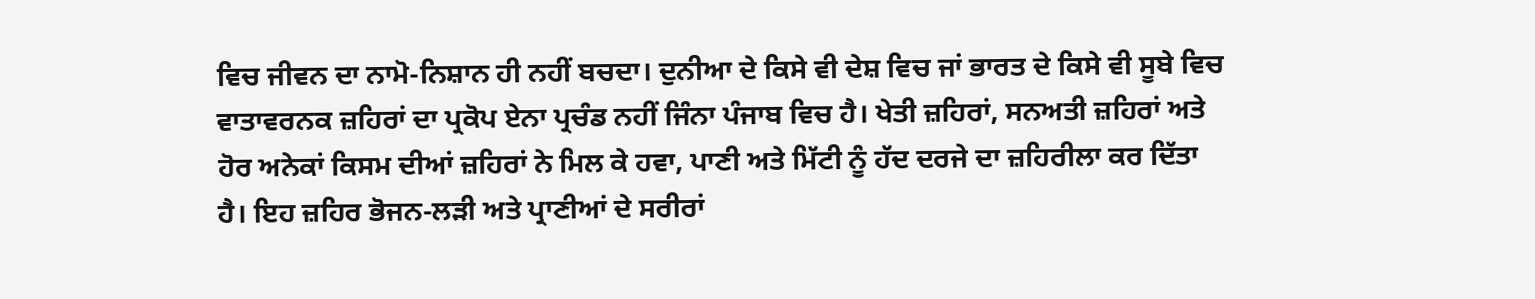ਵਿਚ ਜੀਵਨ ਦਾ ਨਾਮੋ-ਨਿਸ਼ਾਨ ਹੀ ਨਹੀਂ ਬਚਦਾ। ਦੁਨੀਆ ਦੇ ਕਿਸੇ ਵੀ ਦੇਸ਼ ਵਿਚ ਜਾਂ ਭਾਰਤ ਦੇ ਕਿਸੇ ਵੀ ਸੂਬੇ ਵਿਚ ਵਾਤਾਵਰਨਕ ਜ਼ਹਿਰਾਂ ਦਾ ਪ੍ਰਕੋਪ ਏਨਾ ਪ੍ਰਚੰਡ ਨਹੀਂ ਜਿੰਨਾ ਪੰਜਾਬ ਵਿਚ ਹੈ। ਖੇਤੀ ਜ਼ਹਿਰਾਂ, ਸਨਅਤੀ ਜ਼ਹਿਰਾਂ ਅਤੇ ਹੋਰ ਅਨੇਕਾਂ ਕਿਸਮ ਦੀਆਂ ਜ਼ਹਿਰਾਂ ਨੇ ਮਿਲ ਕੇ ਹਵਾ, ਪਾਣੀ ਅਤੇ ਮਿੱਟੀ ਨੂੰ ਹੱਦ ਦਰਜੇ ਦਾ ਜ਼ਹਿਰੀਲਾ ਕਰ ਦਿੱਤਾ ਹੈ। ਇਹ ਜ਼ਹਿਰ ਭੋਜਨ-ਲੜੀ ਅਤੇ ਪ੍ਰਾਣੀਆਂ ਦੇ ਸਰੀਰਾਂ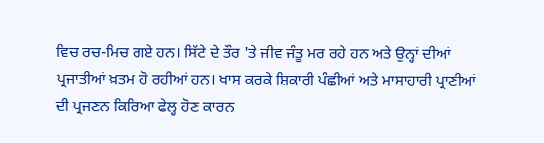ਵਿਚ ਰਚ-ਮਿਚ ਗਏ ਹਨ। ਸਿੱਟੇ ਦੇ ਤੌਰ 'ਤੇ ਜੀਵ ਜੰਤੂ ਮਰ ਰਹੇ ਹਨ ਅਤੇ ਉਨ੍ਹਾਂ ਦੀਆਂ ਪ੍ਰਜਾਤੀਆਂ ਖ਼ਤਮ ਹੋ ਰਹੀਆਂ ਹਨ। ਖਾਸ ਕਰਕੇ ਸ਼ਿਕਾਰੀ ਪੰਛੀਆਂ ਅਤੇ ਮਾਸਾਹਾਰੀ ਪ੍ਰਾਣੀਆਂ ਦੀ ਪ੍ਰਜਣਨ ਕਿਰਿਆ ਫੇਲ੍ਹ ਹੋਣ ਕਾਰਨ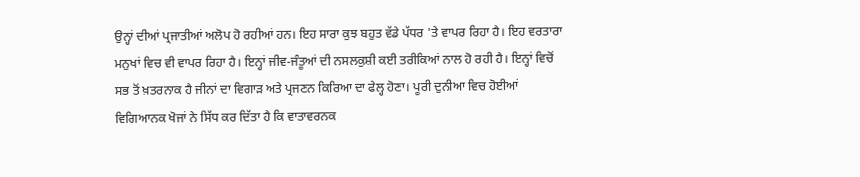ਉਨ੍ਹਾਂ ਦੀਆਂ ਪ੍ਰਜਾਤੀਆਂ ਅਲੋਪ ਹੋ ਰਹੀਆਂ ਹਨ। ਇਹ ਸਾਰਾ ਕੁਝ ਬਹੁਤ ਵੱਡੇ ਪੱਧਰ 'ਤੇ ਵਾਪਰ ਰਿਹਾ ਹੈ। ਇਹ ਵਰਤਾਰਾ ਮਨੁਖਾਂ ਵਿਚ ਵੀ ਵਾਪਰ ਰਿਹਾ ਹੈ। ਇਨ੍ਹਾਂ ਜੀਵ-ਜੰਤੂਆਂ ਦੀ ਨਸਲਕੁਸ਼ੀ ਕਈ ਤਰੀਕਿਆਂ ਨਾਲ ਹੋ ਰਹੀ ਹੈ। ਇਨ੍ਹਾਂ ਵਿਚੋਂ ਸਭ ਤੋਂ ਖ਼ਤਰਨਾਕ ਹੈ ਜੀਨਾਂ ਦਾ ਵਿਗਾੜ ਅਤੇ ਪ੍ਰਜਣਨ ਕਿਰਿਆ ਦਾ ਫੇਲ੍ਹ ਹੋਣਾ। ਪੂਰੀ ਦੁਨੀਆ ਵਿਚ ਹੋਈਆਂ ਵਿਗਿਆਨਕ ਖੋਜਾਂ ਨੇ ਸਿੱਧ ਕਰ ਦਿੱਤਾ ਹੈ ਕਿ ਵਾਤਾਵਰਨਕ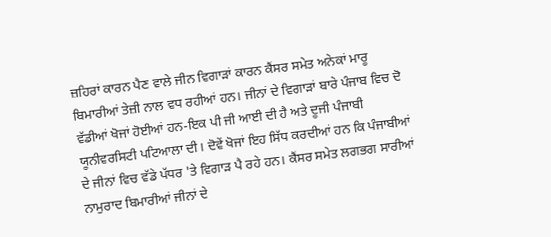ਜ਼ਹਿਰਾਂ ਕਾਰਨ ਪੈਣ ਵਾਲੇ ਜੀਨ ਵਿਗਾੜਾਂ ਕਾਰਨ ਕੈਂਸਰ ਸਮੇਤ ਅਨੇਕਾਂ ਮਾਰੂ ਬਿਮਾਰੀਆਂ ਤੇਜ਼ੀ ਨਾਲ ਵਧ ਰਹੀਆਂ ਹਨ। ਜੀਨਾਂ ਦੇ ਵਿਗਾੜਾਂ ਬਾਰੇ ਪੰਜਾਬ ਵਿਚ ਦੋ ਵੱਡੀਆਂ ਖੋਜਾਂ ਹੋਈਆਂ ਹਨ-ਇਕ ਪੀ ਜੀ ਆਈ ਦੀ ਹੈ ਅਤੇ ਦੂਜੀ ਪੰਜਾਬੀ ਯੂਨੀਵਰਸਿਟੀ ਪਟਿਆਲਾ ਦੀ। ਦੋਵੇਂ ਖੋਜਾਂ ਇਹ ਸਿੱਧ ਕਰਦੀਆਂ ਹਨ ਕਿ ਪੰਜਾਬੀਆਂ ਦੇ ਜੀਨਾਂ ਵਿਚ ਵੱਡੇ ਪੱਧਰ 'ਤੇ ਵਿਗਾੜ ਪੈ ਰਹੇ ਹਨ। ਕੈਂਸਰ ਸਮੇਤ ਲਗਭਗ ਸਾਰੀਆਂ ਨਾਮੁਰਾਦ ਬਿਮਾਰੀਆਂ ਜੀਨਾਂ ਦੇ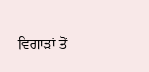ਵਿਗਾੜਾਂ ਤੋਂ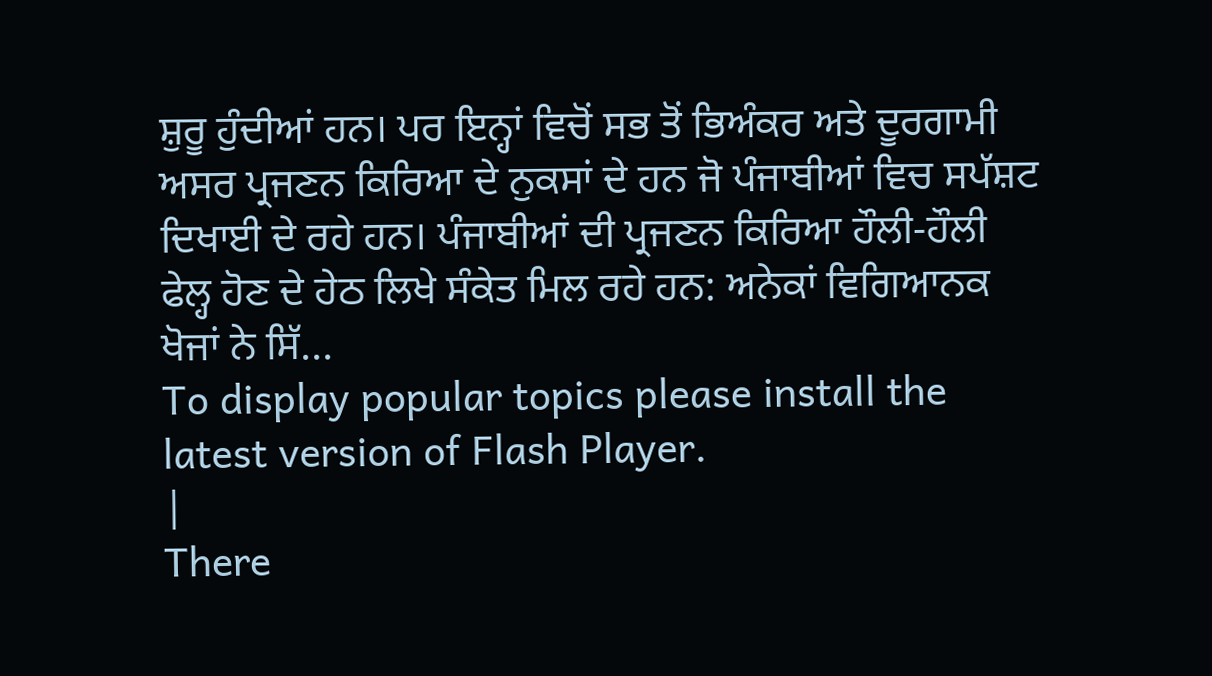ਸ਼ੁਰੂ ਹੁੰਦੀਆਂ ਹਨ। ਪਰ ਇਨ੍ਹਾਂ ਵਿਚੋਂ ਸਭ ਤੋਂ ਭਿਅੰਕਰ ਅਤੇ ਦੂਰਗਾਮੀ ਅਸਰ ਪ੍ਰਜਣਨ ਕਿਰਿਆ ਦੇ ਨੁਕਸਾਂ ਦੇ ਹਨ ਜੋ ਪੰਜਾਬੀਆਂ ਵਿਚ ਸਪੱਸ਼ਟ ਦਿਖਾਈ ਦੇ ਰਹੇ ਹਨ। ਪੰਜਾਬੀਆਂ ਦੀ ਪ੍ਰਜਣਨ ਕਿਰਿਆ ਹੌਲੀ-ਹੌਲੀ ਫੇਲ੍ਹ ਹੋਣ ਦੇ ਹੇਠ ਲਿਖੇ ਸੰਕੇਤ ਮਿਲ ਰਹੇ ਹਨ: ਅਨੇਕਾਂ ਵਿਗਿਆਨਕ ਖੋਜਾਂ ਨੇ ਸਿੱ...
To display popular topics please install the latest version of Flash Player.
|
There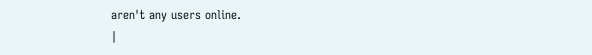aren't any users online.
|